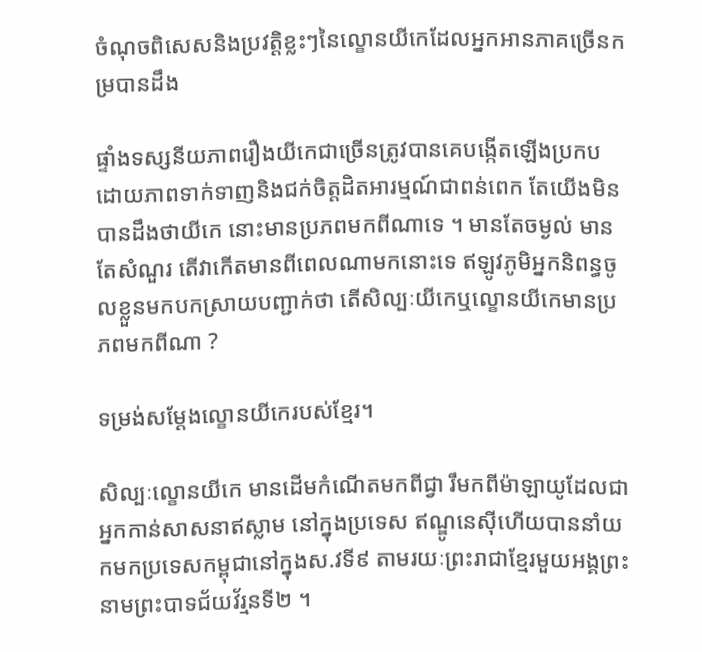ចំណុចពិសេសនិងប្រវត្តិខ្លះៗនៃល្ខោនយីកេដែលអ្នកអានភាគច្រើនកម្របានដឹង

ផ្ទាំងទស្សនីយភាពរឿងយីកេជាច្រើនត្រូវបានគេបង្កើតឡើងប្រកបដោយភាពទាក់ទាញនិងជក់ចិត្តដិតអារម្មណ៍ជាពន់ពេក តែយើងមិនបានដឹងថាយីកេ នោះមានប្រភពមកពីណាទេ ។ មានតែចម្ងល់ មានតែសំណួរ តើវាកើតមានពីពេលណាមកនោះទេ ឥឡូវភូមិអ្នកនិពន្ធចូលខ្លួនមកបកស្រាយបញ្ជាក់ថា តើសិល្បៈយីកេឬល្ខោនយីកេមានប្រភពមកពីណា ?

ទម្រង់សម្តែងល្ខោនយីកេរបស់ខ្មែរ។

សិល្បៈល្ខោនយីកេ មានដើមកំណើតមកពីជ្វា រឹមកពីម៉ាឡាយូដែលជាអ្នកកាន់សាសនាឥស្លាម នៅក្នុងប្រទេស ឥណ្ឌូនេស៊ីហើយបាននាំយកមកប្រទេសកម្ពុជានៅក្នុងស.វទី៩ តាមរយៈព្រះរាជាខ្មែរមួយអង្គព្រះនាមព្រះបាទជ័យវ័រ្មនទី២ ។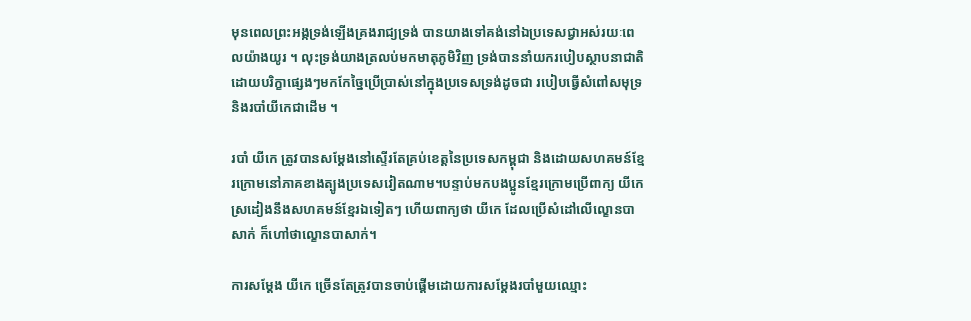មុនពេលព្រះអង្កទ្រង់ឡើងគ្រងរាជ្យទ្រង់ បានយាងទៅគង់នៅឯប្រទេសជ្វាអស់រយៈពេលយ៉ាងយូរ ។ លុះទ្រង់យាងត្រលប់មកមាតុភូមិវិញ ទ្រង់បាននាំយករបៀបស្ថាបនាជាតិដោយបរិក្ខាផ្សេងៗមកកែច្នៃប្រើប្រាស់នៅក្នុងប្រទេសទ្រង់ដូចជា របៀបធ្វើសំពៅសមុទ្រ និងរបាំយីកេជាដើម ។

របាំ យីកេ ត្រូវបានសម្តែងនៅស្ទើរតែគ្រប់ខេត្តនៃប្រទេសកម្ពុជា និងដោយសហគមន៍ខ្មែរក្រោមនៅភាគខាងត្បូងប្រទេសវៀតណាម។បន្ទាប់មកបងប្អូនខ្មែរក្រោមប្រើពាក្យ យីកេ ស្រដៀងនឹងសហគមន៍ខ្មែរឯទៀតៗ ហើយពាក្យថា យីកេ ដែលប្រើសំដៅលើល្ខោនបាសាក់ ក៏ហៅថាល្ខោនបាសាក់។

ការសម្ដែង យីកេ ច្រើនតែត្រូវបានចាប់ផ្ដើមដោយការសម្ដែងរបាំមួយឈ្មោះ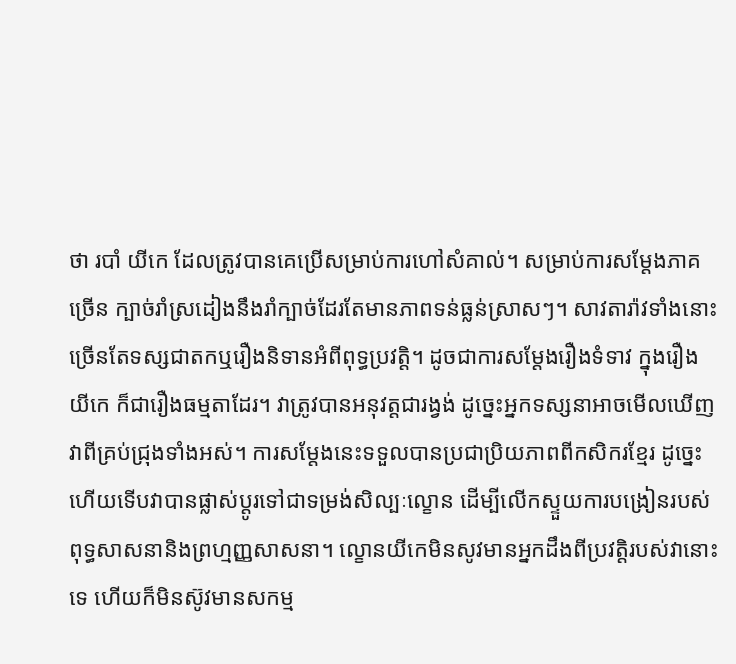ថា របាំ យីកេ ដែលត្រូវបានគេប្រើសម្រាប់ការហៅសំគាល់។ សម្រាប់ការសម្តែងភាគច្រើន ក្បាច់រាំស្រដៀងនឹងរាំក្បាច់ដែរតែមានភាពទន់ធ្លន់ស្រាសៗ។ សាវតារ៉ាវទាំងនោះ ច្រើនតែទស្សជាតកឬរឿងនិទានអំពីពុទ្ធប្រវត្តិ។ ដូចជាការសម្ដែងរឿងទំទាវ ក្នុងរឿងយីកេ ក៏ជារឿងធម្មតាដែរ។ វាត្រូវបានអនុវត្តជារង្វង់ ដូច្នេះអ្នកទស្សនាអាចមើលឃើញវាពីគ្រប់ជ្រុងទាំងអស់។ ការសម្តែងនេះទទួលបានប្រជាប្រិយភាពពីកសិករខ្មែរ ដូច្នេះហើយទើបវាបានផ្លាស់ប្តូរទៅជាទម្រង់សិល្បៈល្ខោន ដើម្បីលើកស្ទួយការបង្រៀនរបស់ពុទ្ធសាសនានិងព្រហ្មញ្ញសាសនា។ ល្ខោនយីកេមិនសូវមានអ្នកដឹងពីប្រវត្តិរបស់វានោះទេ ហើយក៏មិនស៊ូវមានសកម្ម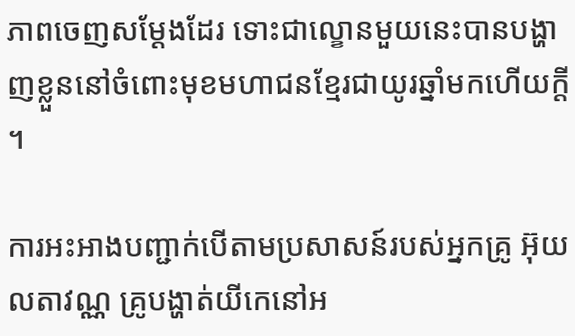ភាពចេញសម្ដែងដែរ ទោះជាល្ខោនមួយនេះបានបង្ហាញខ្លួននៅចំពោះមុខមហាជនខ្មែរជាយូរឆ្នាំមកហើយក្តី។

ការអះអាងបញ្ជាក់បើតាមប្រសាសន៍របស់អ្នកគ្រូ អ៊ុយ លតាវណ្ណ គ្រូបង្ហាត់យីកេនៅអ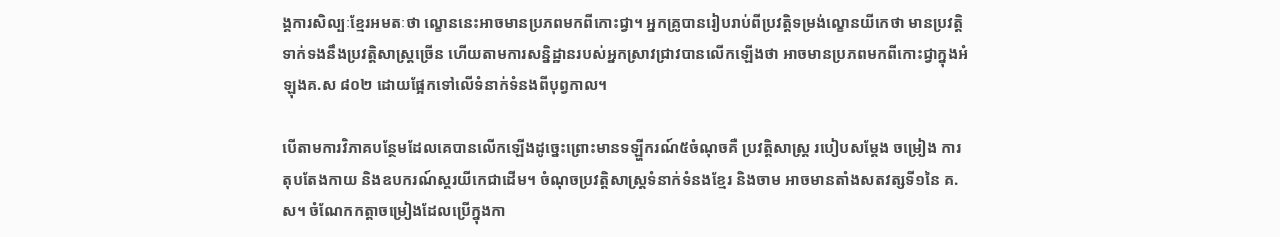ង្គការសិល្បៈខ្មែរអមតៈថា ល្ខោននេះអាចមានប្រភពមកពីកោះជ្វា។ អ្នកគ្រូបានរៀបរាប់ពីប្រវត្តិទម្រង់ល្ខោនយីកេថា មានប្រវត្តិទាក់ទងនឹងប្រវត្តិសាស្ត្រច្រើន ហើយតាមការសន្និដ្ឋានរបស់អ្នកស្រាវជ្រាវបានលើកឡើងថា អាចមានប្រភពមកពីកោះជ្វាក្នុងអំឡុងគ.ស ៨០២ ដោយផ្អែកទៅលើទំនាក់ទំនងពីបុព្វកាល។

បើតាមការវិភាគបន្ថែមដែលគេបានលើកឡើងដូច្នេះព្រោះមានទឡ្ហីករណ៍៥ចំណុចគឺ ប្រវត្តិសាស្ត្រ របៀបសម្តែង ចម្រៀង ការតុបតែងកាយ និងឧបករណ៍ស្គរយីកេជាដើម។ ចំណុចប្រវត្តិសាស្ត្រទំនាក់ទំនងខ្មែរ និងចាម អាចមានតាំងសតវត្សទី១នៃ គ.ស។ ចំណែកកត្តាចម្រៀងដែលប្រើក្នុងកា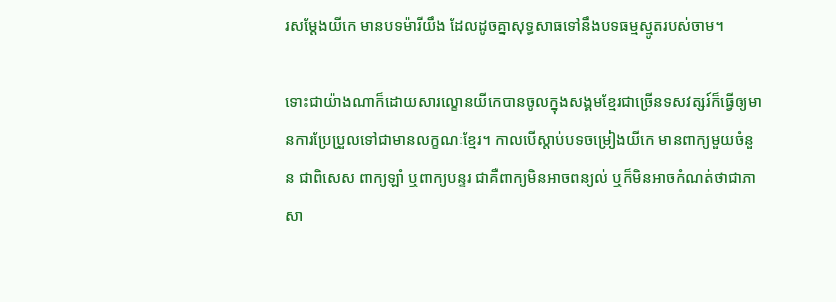រសម្តែងយីកេ មានបទម៉ារីយឹង ដែលដូចគ្នាសុទ្ធសាធទៅនឹងបទធម្មស្មូតរបស់ចាម។

ទោះជាយ៉ាងណាក៏ដោយសារល្ខោនយីកេបានចូលក្នុងសង្គមខ្មែរជាច្រើនទសវត្សរ៍ក៏ធ្វើឲ្យមានការប្រែប្រួលទៅជាមានលក្ខណៈខ្មែរ។ កាលបើស្ដាប់បទចម្រៀងយីកេ មានពាក្យមួយចំនួន ជាពិសេស ពាក្យឡាំ ឬពាក្យបន្ទរ ជាគឺពាក្យមិនអាចពន្យល់ ឬក៏មិនអាចកំណត់ថាជាភាសា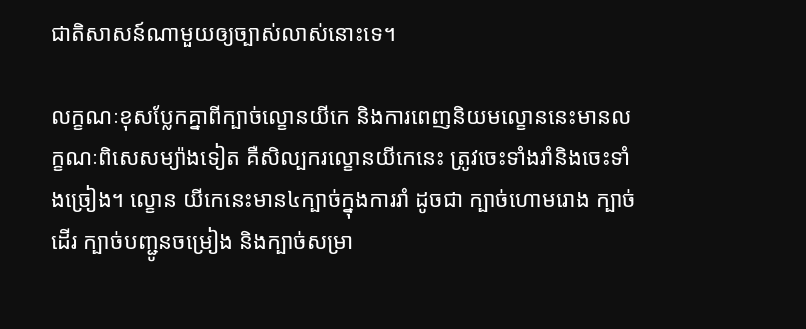ជាតិសាសន៍ណាមួយឲ្យច្បាស់លាស់នោះទេ។

លក្ខណៈខុសប្លែកគ្នាពីក្បាច់ល្ខោនយីកេ និងការពេញនិយមល្ខោននេះមានលក្ខណៈពិសេសម្យ៉ាងទៀត គឺសិល្បករល្ខោនយីកេនេះ ត្រូវចេះទាំងរាំនិងចេះទាំងច្រៀង។ ល្ខោន យីកេនេះមាន៤ក្បាច់ក្នុងការរាំ ដូចជា ក្បាច់ហោមរោង ក្បាច់ដើរ ក្បាច់បញ្ជូនចម្រៀង និងក្បាច់សម្រា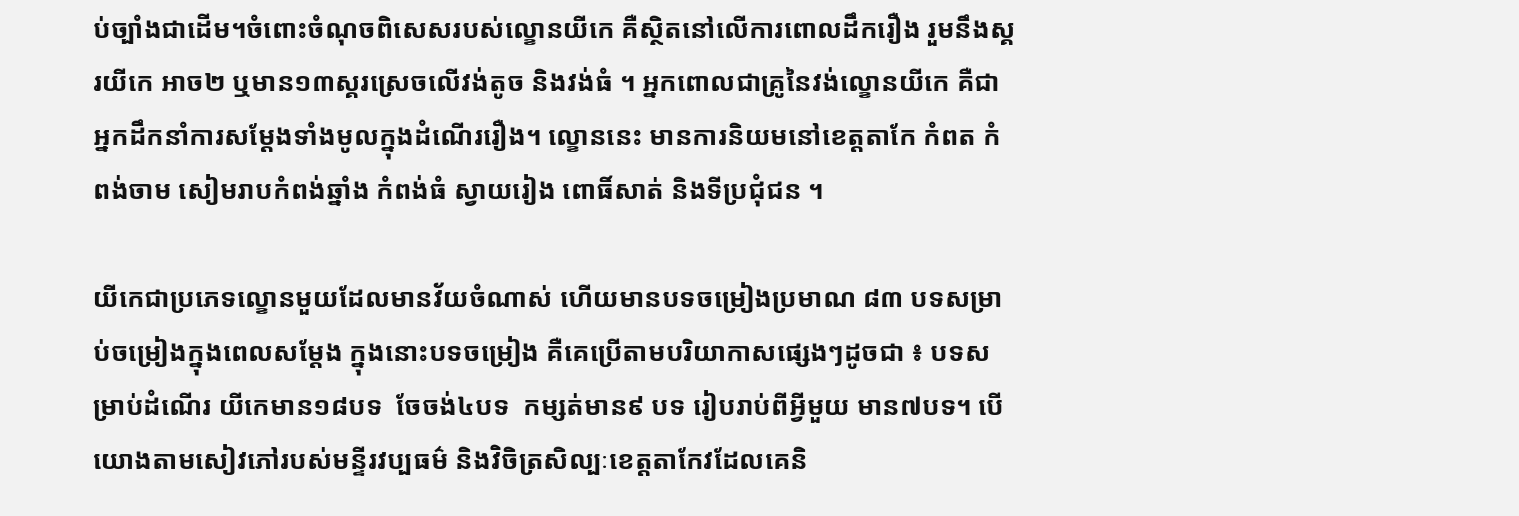ប់ច្បាំងជាដើម។ចំពោះចំណុចពិសេសរបស់ល្ខោនយីកេ គឺស្ថិតនៅលើការពោលដឹករឿង រួមនឹងស្គរយីកេ អាច២ ឬមាន១៣ស្គរស្រេចលើវង់តូច និងវង់ធំ ។ អ្នកពោលជាគ្រូនៃវង់ល្ខោនយីកេ គឺជាអ្នកដឹកនាំការសម្ដែងទាំងមូលក្នុងដំណើររឿង។ ល្ខោននេះ មានការនិយមនៅខេត្តតាកែ កំពត កំពង់ចាម សៀមរាបកំពង់ឆ្នាំង កំពង់ធំ ស្វាយរៀង ពោធិ៍សាត់ និងទីប្រជុំជន ។

យីកេជាប្រភេទល្ខោនមួយដែលមានវ័យចំណាស់ ហើយមានបទចម្រៀងប្រមាណ ៨៣ បទសម្រាប់ចម្រៀងក្នុងពេលសម្តែង ក្នុងនោះបទចម្រៀង គឺគេប្រើតាមបរិយាកាសផ្សេងៗដូចជា ៖ បទសម្រាប់ដំណើរ យីកេមាន១៨បទ  ចែចង់៤បទ  កម្សត់មាន៩ បទ រៀបរាប់ពីអ្វីមួយ មាន៧បទ។ បើយោងតាមសៀវភៅរបស់មន្ទីរវប្បធម៌ និងវិចិត្រសិល្បៈខេត្តតាកែវដែលគេនិ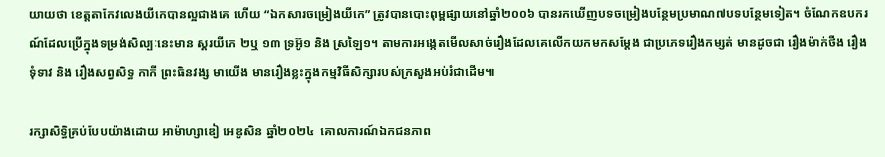យាយថា ខេត្តតាកែវលេងយីកេបានល្អជាងគេ ហើយ “ឯកសារចម្រៀងយីកេ” ត្រូវបានបោះពុម្ពផ្សាយនៅឆ្នាំ២០០៦ បានរកឃើញបទចម្រៀងបន្ថែមប្រមាណ៧បទបន្ថែមទៀត។ ចំណែកឧបករណ៍ដែលប្រើក្នុងទម្រង់សិល្បៈនេះមាន ស្គរយីកេ ២ឬ ១៣ ទ្រអ៊ូ១ និង ស្រឡៃ១។ តាមការអង្កេតមើលសាច់រឿងដែលគេលើកយកមកសម្តែង ជាប្រភេទរឿងកម្សត់ មានដូចជា រឿងម៉ាក់ថឺង រឿងទុំទាវ និង រឿងសព្វសិទ្ធ កាកី ព្រះធិនវង្ស មាយើង មានរឿងខ្លះក្នុងកម្មវិធីសិក្សារបស់ក្រសួងអប់រំជាដើម៕

រក្សាសិទ្ធិគ្រប់បែបយ៉ាងដោយ អាម៉ាហ្សាឌៀ អេឌូសិន ឆ្នាំ២០២៤  គោលការណ៍ឯកជនភាព